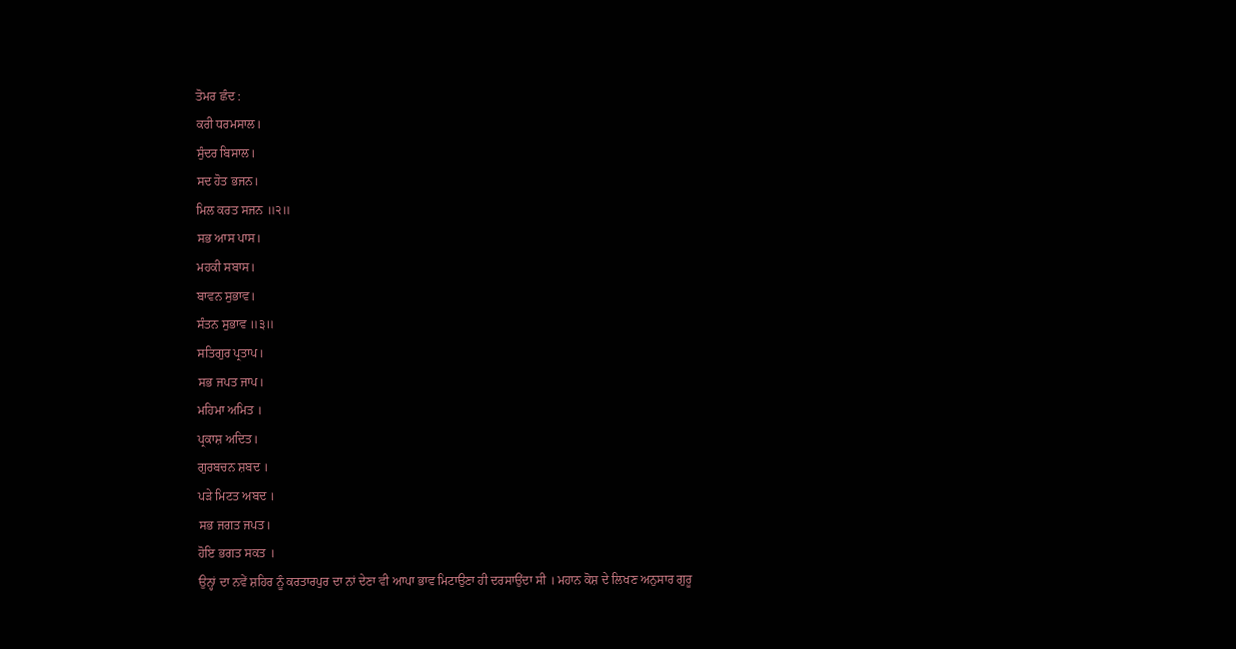ਤੋਮਰ ਛੰਦ :
ਕਰੀ ਧਰਮਸਾਲ।
ਸੁੰਦਰ ਬਿਸਾਲ।
ਸਦ ਹੋਤ ਭਜਨ।
ਮਿਲ ਕਰਤ ਸਜਨ ॥੨॥
ਸਭ ਆਸ ਪਾਸ।
ਮਹਕੀ ਸਬਾਸ।
ਬਾਵਨ ਸੁਭਾਵ।
ਸੰਤਨ ਸੁਭਾਵ ॥੩॥
ਸਤਿਗੁਰ ਪ੍ਰਤਾਪ।
ਸਭ ਜਪਤ ਜਾਪ।
ਮਹਿਮਾ ਅਮਿਤ ।
ਪ੍ਰਕਾਸ਼ ਅਦਿਤ।
ਗੁਰਬਚਨ ਸ਼ਬਦ ।
ਪੜੇ ਮਿਟਤ ਅਬਦ ।
ਸਭ ਜਗਤ ਜਪਤ।
ਹੋਇ ਭਗਤ ਸਕਤ ।
ਉਨ੍ਹਾਂ ਦਾ ਨਵੇਂ ਸ਼ਹਿਰ ਨੂੰ ਕਰਤਾਰਪੁਰ ਦਾ ਨਾਂ ਦੇਣਾ ਵੀ ਆਪਾ ਭਾਵ ਮਿਟਾਉਣਾ ਹੀ ਦਰਸਾਉਂਦਾ ਸੀ । ਮਹਾਨ ਕੋਸ਼ ਦੇ ਲਿਖਣ ਅਨੁਸਾਰ ਗੁਰੂ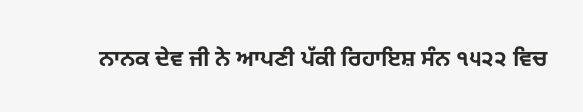ਨਾਨਕ ਦੇਵ ਜੀ ਨੇ ਆਪਣੀ ਪੱਕੀ ਰਿਹਾਇਸ਼ ਸੰਨ ੧੫੨੨ ਵਿਚ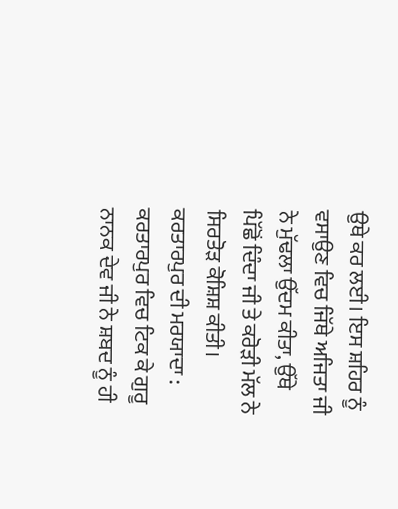ਉਥੇ ਕਰ ਲਈ। ਇਸ ਸ਼ਹਿਰ ਨੂੰ ਵਸਾਉਣ ਵਿਚ ਜਿੱਥੇ ਅਜਿਤਾ ਜੀ ਨੇ ਮੁੱਢਲਾ ਉੱਦਮ ਕੀਤਾ, ਉੱਥੇ ਪਿੱਛੋਂ ਦਿੰਦਾ ਜੀ ਤੇ ਕਰੋੜੀ ਮੱਲ ਨੇ ਸਿਰਤੋੜ ਕੋਸ਼ਿਸ਼ ਕੀਤੀ।
ਕਰਤਾਰਪੁਰ ਦੀ ਮਰਯਾਦਾ : ਕਰਤਾਰਪੁਰ ਵਿਚ ਟਿਕ ਕੇ ਗੁਰੂ ਨਾਨਕ ਦੇਵ ਜੀ ਨੇ ਸ਼ਬਦ ਨੂੰ ਹੀ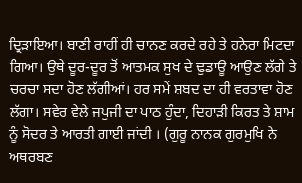ਦ੍ਰਿੜਾਇਆ। ਬਾਣੀ ਰਾਹੀਂ ਹੀ ਚਾਨਣ ਕਰਦੇ ਰਹੇ ਤੇ ਹਨੇਰਾ ਮਿਟਦਾ ਗਿਆ। ਉਥੇ ਦੂਰ-ਦੂਰ ਤੋਂ ਆਤਮਕ ਸੁਖ ਦੇ ਢੁਡਾਊ ਆਉਣ ਲੱਗੇ ਤੇ ਚਰਚਾ ਸਦਾ ਹੋਣ ਲੱਗੀਆਂ। ਹਰ ਸਮੇਂ ਸ਼ਬਦ ਦਾ ਹੀ ਵਰਤਾਵਾ ਹੋਣ ਲੱਗਾ। ਸਵੇਰ ਵੇਲੇ ਜਪੁਜੀ ਦਾ ਪਾਠ ਹੁੰਦਾ, ਦਿਹਾੜੀ ਕਿਰਤ ਤੇ ਸ਼ਾਮ ਨੂੰ ਸੋਦਰ ਤੇ ਆਰਤੀ ਗਾਈ ਜਾਂਦੀ । (ਗੁਰੂ ਨਾਨਕ ਗੁਰਮੁਖਿ ਨੇ ਅਥਰਬਣ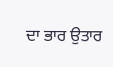ਦਾ ਭਾਰ ਉਤਾਰ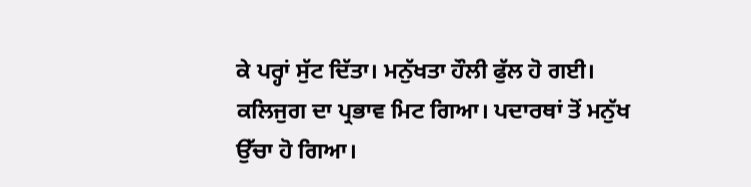ਕੇ ਪਰ੍ਹਾਂ ਸੁੱਟ ਦਿੱਤਾ। ਮਨੁੱਖਤਾ ਹੌਲੀ ਫੁੱਲ ਹੋ ਗਈ। ਕਲਿਜੁਗ ਦਾ ਪ੍ਰਭਾਵ ਮਿਟ ਗਿਆ। ਪਦਾਰਥਾਂ ਤੋਂ ਮਨੁੱਖ ਉੱਚਾ ਹੋ ਗਿਆ।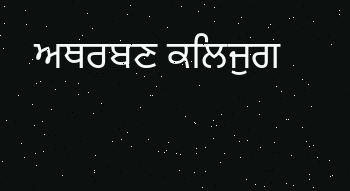ਅਥਰਬਣ ਕਲਿਜੁਗ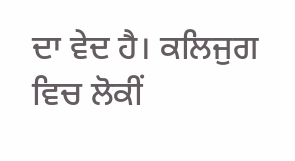ਦਾ ਵੇਦ ਹੈ। ਕਲਿਜੁਗ ਵਿਚ ਲੋਕੀਂ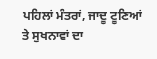ਪਹਿਲਾਂ ਮੰਤਰਾਂ, ਜਾਦੂ ਟੂਣਿਆਂ ਤੇ ਸੁਖਨਾਵਾਂ ਦਾ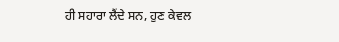ਹੀ ਸਹਾਰਾ ਲੈਂਦੇ ਸਨ, ਹੁਣ ਕੇਵਲ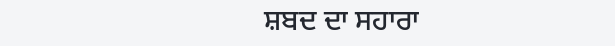ਸ਼ਬਦ ਦਾ ਸਹਾਰਾ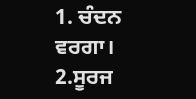1. ਚੰਦਨ ਵਰਗਾ।
2.ਸੂਰਜ